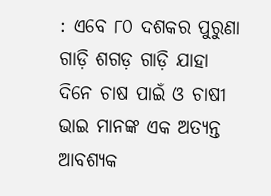: ଏବେ ୮୦ ଦଶକର ପୁରୁଣା ଗାଡ଼ି ଶଗଡ଼ ଗାଡ଼ି ଯାହା ଦିନେ ଚାଷ ପାଇଁ ଓ ଚାଷୀ ଭାଇ ମାନଙ୍କ ଏକ ଅତ୍ୟନ୍ତ ଆବଶ୍ୟକ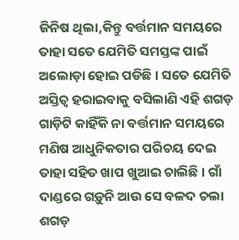ଜିନିଷ ଥିଲା,କିନ୍ତୁ ବର୍ତ୍ତମାନ ସମୟରେ ତାହା ସତେ ଯେମିତି ସମସ୍ତଙ୍କ ପାଇଁ ଅଲୋଡ଼ା ହୋଇ ପଡିଛି । ସତେ ଯେମିତି ଅସ୍ତିତ୍ବ ହରାଇବାକୁ ବସିଲାଣି ଏହି ଶଗଡ଼ ଗାଡ଼ିଟି କାହିଁକି ନା ବର୍ତ୍ତମାନ ସମୟରେ ମଣିଷ ଆଧୁନିକତାର ପରିଚୟ ଦେଇ ତାହା ସହିତ ଖାପ ଖୁଆଇ ଚାଲିଛି । ଗାଁ ଦାଣ୍ଡରେ ଗଡ଼ୁନି ଆଉ ସେ ବଳଦ ଚଲା ଶଗଡ଼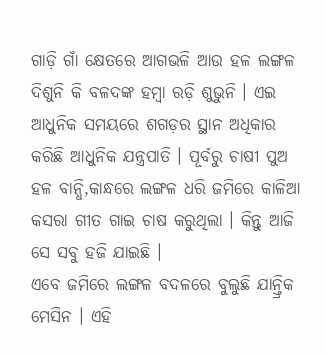ଗାଡ଼ି ଗାଁ କ୍ଷେତରେ ଆଗଭଳି ଆଉ ହଳ ଲଙ୍ଗଳ ଦିଶୁନି କି ବଳଦଙ୍କ ହମ୍ବା ରଡ଼ି ଶୁଭୁନି । ଏଇ ଆଧୁନିକ ସମୟରେ ଶଗଡ଼ର ସ୍ଥାନ ଅଧିକାର କରିଛି ଆଧୁନିକ ଯନ୍ତ୍ରପାତି । ପୂର୍ବରୁ ଚାଷୀ ପୁଅ ହଳ ବାନ୍ଧି,କାନ୍ଧରେ ଲଙ୍ଗଳ ଧରି ଜମିରେ କାଳିଆ କସରା ଗୀତ ଗାଇ ଚାଷ କରୁଥିଲା । କିନ୍ତୁ ଆଜି ସେ ସବୁ ହଜି ଯାଇଛି ।
ଏବେ ଜମିରେ ଲଙ୍ଗଳ ବଦଳରେ ବୁଲୁଛି ଯାନ୍ତ୍ରିକ ମେସିନ । ଏହି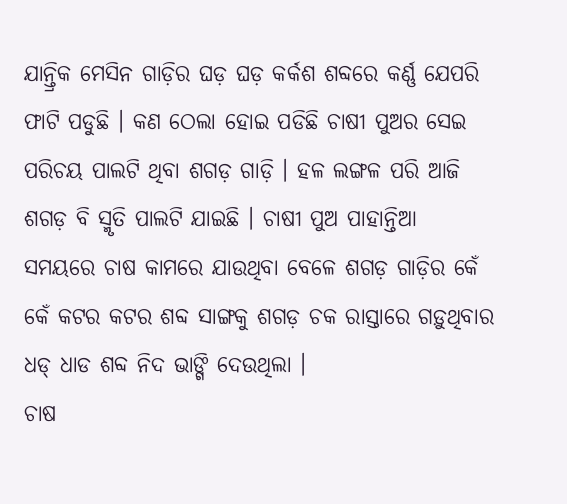ଯାନ୍ତ୍ରିକ ମେସିନ ଗାଡ଼ିର ଘଡ଼ ଘଡ଼ କର୍କଶ ଶବ୍ଦରେ କର୍ଣ୍ଣ ଯେପରି ଫାଟି ପଡୁଛି । କଣ ଠେଲା ହୋଇ ପଡିଛି ଚାଷୀ ପୁଅର ସେଇ ପରିଚୟ ପାଲଟି ଥିବା ଶଗଡ଼ ଗାଡ଼ି । ହଳ ଲଙ୍ଗଳ ପରି ଆଜି ଶଗଡ଼ ବି ସ୍ମୃତି ପାଲଟି ଯାଇଛି । ଚାଷୀ ପୁଅ ପାହାନ୍ତିଆ ସମୟରେ ଚାଷ କାମରେ ଯାଉଥିବା ବେଳେ ଶଗଡ଼ ଗାଡ଼ିର କେଁ କେଁ କଟର କଟର ଶବ୍ଦ ସାଙ୍ଗକୁ ଶଗଡ଼ ଚକ ରାସ୍ତାରେ ଗଡ଼ୁଥିବାର ଧଡ୍ ଧାଡ ଶବ୍ଦ ନିଦ ଭାଙ୍ଗି ଦେଉଥିଲା ।
ଚାଷ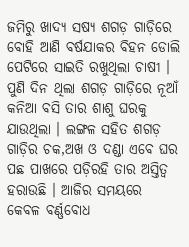ଜମିରୁ ଖାଦ୍ୟ ସଷ୍ୟ ଶଗଡ଼ ଗାଡ଼ିରେ ବୋହି ଆଣି ବର୍ଷଯାକର ବିହନ ଡୋଲି ପେଟିରେ ସାଇତି ରଖୁଥିଲା ଚାଷୀ । ପୁଣି ଦିନ ଥିଲା ଶଗଡ଼ ଗାଡ଼ିରେ ନୂଆଁ କନିଆ ବସି ତାର ଶାଶୁ ଘରକୁ ଯାଉଥିଲା । ଲଙ୍ଗଳ ସହିତ ଶଗଡ଼ ଗାଡ଼ିର ଚକ,ଅଖ ଓ ଦଣ୍ଡା ଏବେ ଘର ପଛ ପାଖରେ ପଡ଼ିରହି ତାର ଅସ୍ତିତ୍ଵ ହରାଉଛି । ଆଜିର ସମୟରେ କେବଳ ବର୍ଣ୍ଣବୋଧ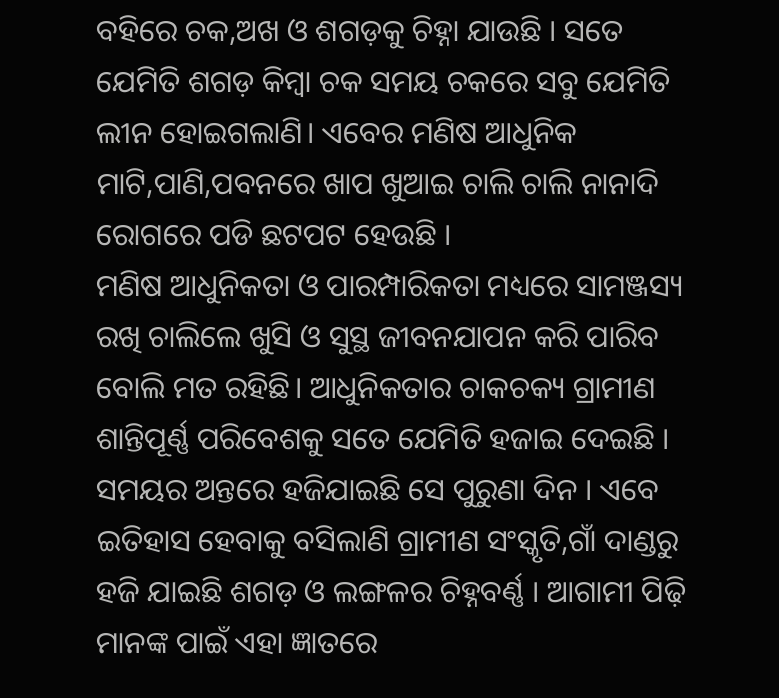ବହିରେ ଚକ,ଅଖ ଓ ଶଗଡ଼କୁ ଚିହ୍ନା ଯାଉଛି । ସତେ ଯେମିତି ଶଗଡ଼ କିମ୍ବା ଚକ ସମୟ ଚକରେ ସବୁ ଯେମିତି ଲୀନ ହୋଇଗଲାଣି। ଏବେର ମଣିଷ ଆଧୁନିକ ମାଟି,ପାଣି,ପବନରେ ଖାପ ଖୁଆଇ ଚାଲି ଚାଲି ନାନାଦି ରୋଗରେ ପଡି ଛଟପଟ ହେଉଛି ।
ମଣିଷ ଆଧୁନିକତା ଓ ପାରମ୍ପାରିକତା ମଧ୍ୟରେ ସାମଞ୍ଜସ୍ୟ ରଖି ଚାଲିଲେ ଖୁସି ଓ ସୁସ୍ଥ ଜୀବନଯାପନ କରି ପାରିବ ବୋଲି ମତ ରହିଛି। ଆଧୁନିକତାର ଚାକଚକ୍ୟ ଗ୍ରାମୀଣ ଶାନ୍ତିପୂର୍ଣ୍ଣ ପରିବେଶକୁ ସତେ ଯେମିତି ହଜାଇ ଦେଇଛି । ସମୟର ଅନ୍ତରେ ହଜିଯାଇଛି ସେ ପୁରୁଣା ଦିନ । ଏବେ ଇତିହାସ ହେବାକୁ ବସିଲାଣି ଗ୍ରାମୀଣ ସଂସ୍କୃତି,ଗାଁ ଦାଣ୍ଡରୁ ହଜି ଯାଇଛି ଶଗଡ଼ ଓ ଲଙ୍ଗଳର ଚିହ୍ନବର୍ଣ୍ଣ । ଆଗାମୀ ପିଢ଼ି ମାନଙ୍କ ପାଇଁ ଏହା ଜ୍ଞାତରେ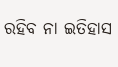ରହିବ ନା ଇତିହାସ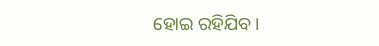ହୋଇ ରହିଯିବ।